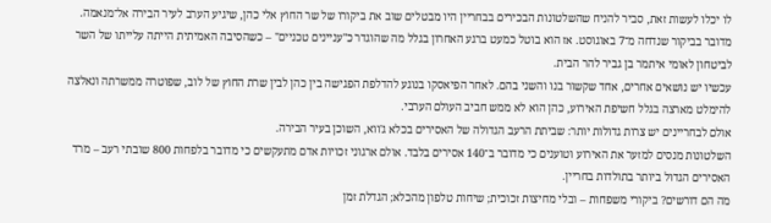לו יכלו לעשות זאת, סביר להניח שהשלטונות הבכירים בבחריין היו מבטלים שוב את ביקורו של שר החוץ אלי כהן, שיגיע הערב לעיר הבירה אל־מנאמה.
מדובר בביקור שנדחה מ־7 באוגוסט. אז הוא בוטל כמעט ברגע האחרון בגלל מה שהוגדר כ"עניינים טכניים" – כשהסיבה האמיתית הייתה עלייתו של השר לביטחון לאומי איתמר בן גביר להר הבית.
עכשיו יש נושאים אחרים, אחד שקשור בנו והשני בהם. לאחר הפיאסקו בנוגע להדלפת הפגישה בין כהן לבין שרת החוץ של לוב, שפוטרה ממשרתה ונאלצה להימלט מארצה בגלל חשיפת האירוע, כהן הוא לא ממש חביב העולם הערבי.
אולם לבחריינים יש צרות גדולות יותר: שביתת הרעב הגדולה של האסירים בכלא ג'ווא, השוכן בעיר הבירה.
השלטונות מנסים למזער את האירוע וטוענים כי מדובר ב־140 אסירים בלבד. אולם ארגוני זכויות אדם מתעקשים כי מדובר בלפחות 800 שובתי רעב – מרד האסירים הגדול ביותר בתולדות בחריין.
מה הם דורשים? ביקורי משפחות – ובלי מחיצות זכוכית; שיחות טלפון מהכלא; הגדלת זמן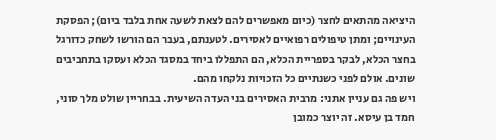היציאה מהתאים לחצר (כיום מאפשרים להם לצאת לשעה אחת בלבד ביום); הפסקת העינויים; ומתן טיפולים רפואיים לאסירים. לטענתם, בעבר הם הורשו לשחק כדורגל בחצר הכלא, לבקר בספריית הכלא, הם התפללו ביחד במסגד הכלא ועסקו בתחביבים שונים. אולם לפני כשנתיים כל הזכויות נלקחו מהם.
ויש פה גם עניין אתני: מרבית האסירים בני העדה השיעית. בבחריין שולט מלך סוני, חמד בן עיסא. זה יוצר כמובן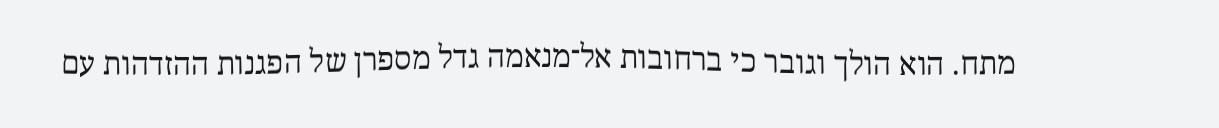מתח. הוא הולך וגובר כי ברחובות אל־מנאמה גדל מספרן של הפגנות ההזדהות עם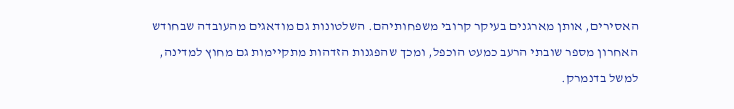האסירים, אותן מארגנים בעיקר קרובי משפחותיהם. השלטונות גם מודאגים מהעובדה שבחודש האחרון מספר שובתי הרעב כמעט הוכפל, ומכך שהפגנות הזדהות מתקיימות גם מחוץ למדינה, למשל בדנמרק.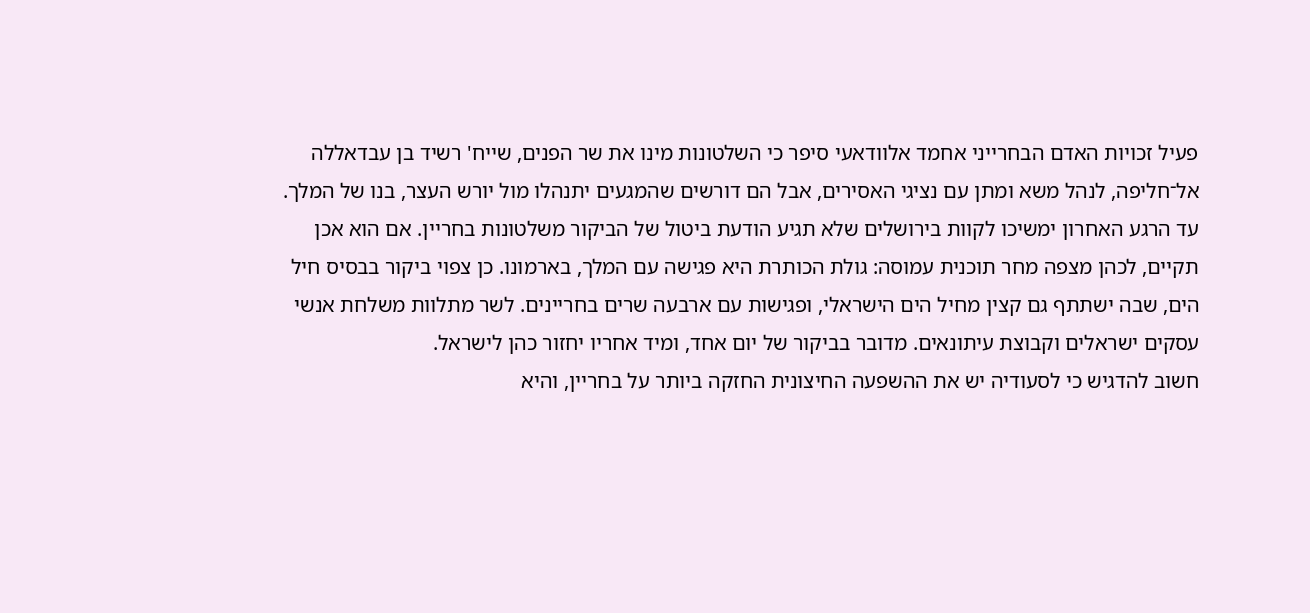פעיל זכויות האדם הבחרייני אחמד אלוודאעי סיפר כי השלטונות מינו את שר הפנים, שייח' רשיד בן עבדאללה אל־חליפה, לנהל משא ומתן עם נציגי האסירים, אבל הם דורשים שהמגעים יתנהלו מול יורש העצר, בנו של המלך.
עד הרגע האחרון ימשיכו לקוות בירושלים שלא תגיע הודעת ביטול של הביקור משלטונות בחריין. אם הוא אכן תקיים, לכהן מצפה מחר תוכנית עמוסה: גולת הכותרת היא פגישה עם המלך, בארמונו. כן צפוי ביקור בבסיס חיל הים, שבה ישתתף גם קצין מחיל הים הישראלי, ופגישות עם ארבעה שרים בחריינים. לשר מתלוות משלחת אנשי עסקים ישראלים וקבוצת עיתונאים. מדובר בביקור של יום אחד, ומיד אחריו יחזור כהן לישראל.
חשוב להדגיש כי לסעודיה יש את ההשפעה החיצונית החזקה ביותר על בחריין, והיא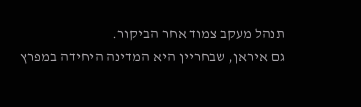תנהל מעקב צמוד אחר הביקור.
גם איראן, שבחריין היא המדינה היחידה במפרץ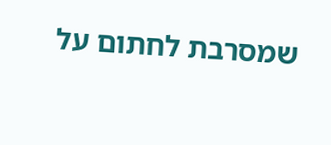שמסרבת לחתום על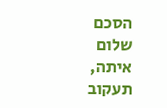הסכם שלום איתה, תעקוב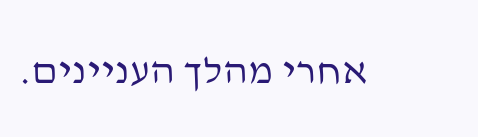אחרי מהלך העניינים.